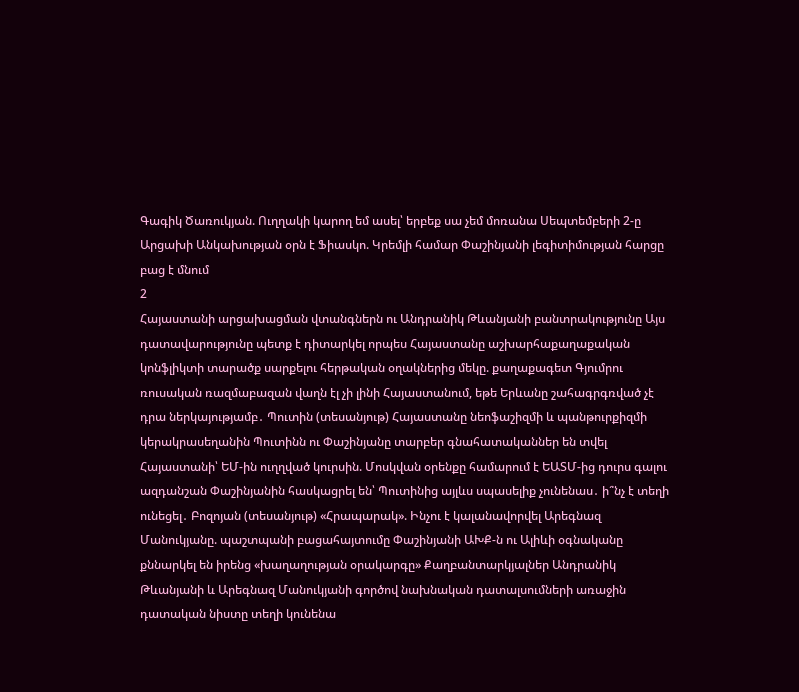Գագիկ Ծառուկյան. Ուղղակի կարող եմ ասել՝ երբեք սա չեմ մոռանա Սեպտեմբերի 2-ը Արցախի Անկախության օրն է Ֆիասկո. Կրեմլի համար Փաշինյանի լեգիտիմության հարցը բաց է մնում
2
Հայաստանի արցախացման վտանգներն ու Անդրանիկ Թևանյանի բանտրակությունը Այս դատավարությունը պետք է դիտարկել որպես Հայաստանը աշխարհաքաղաքական կոնֆլիկտի տարածք սարքելու հերթական օղակներից մեկը. քաղաքագետ Գյումրու ռուսական ռազմաբազան վաղն էլ չի լինի Հայաստանում, եթե Երևանը շահագրգռված չէ դրա ներկայությամբ․ Պուտին (տեսանյութ) Հայաստանը նեոֆաշիզմի և պանթուրքիզմի կերակրասեղանին Պուտինն ու Փաշինյանը տարբեր գնահատականներ են տվել Հայաստանի՝ ԵՄ-ին ուղղված կուրսին. Մոսկվան օրենքը համարում է ԵԱՏՄ-ից դուրս գալու ազդանշան Փաշինյանին հասկացրել են՝ Պուտինից այլևս սպասելիք չունենաս․ ի՞նչ է տեղի ունեցել․ Բոզոյան (տեսանյութ) «Հրապարակ». Ինչու է կալանավորվել Արեգնազ Մանուկյանը. պաշտպանի բացահայտումը Փաշինյանի ԱԽՔ-ն ու Ալիևի օգնականը քննարկել են իրենց «խաղաղության օրակարգը» Քաղբանտարկյալներ Անդրանիկ Թևանյանի և Արեգնազ Մանուկյանի գործով նախնական դատալսումների առաջին դատական նիստը տեղի կունենա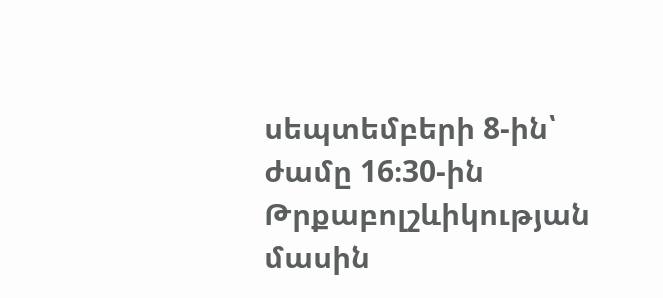սեպտեմբերի 8-ին՝ ժամը 16։30-ին Թրքաբոլշևիկության մասին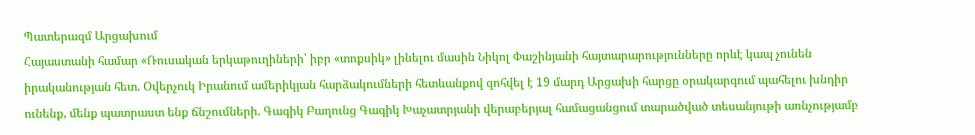Պատերազմ Արցախում
Հայաստանի համար «Ռուսական երկաթուղիների՝ իբր «տոքսիկ» լինելու մասին Նիկոլ Փաշինյանի հայտարարությունները որևէ կապ չունեն իրականության հետ. Օվերչուկ Իրանում ամերիկյան հարձակումների հետևանքով զոհվել է 19 մարդ Արցախի հարցը օրակարգում պահելու խնդիր ունենք, մենք պատրաստ ենք ճնշումների. Գագիկ Բաղունց Գագիկ Խաչատրյանի վերաբերյալ համացանցում տարածված տեսանյութի առնչությամբ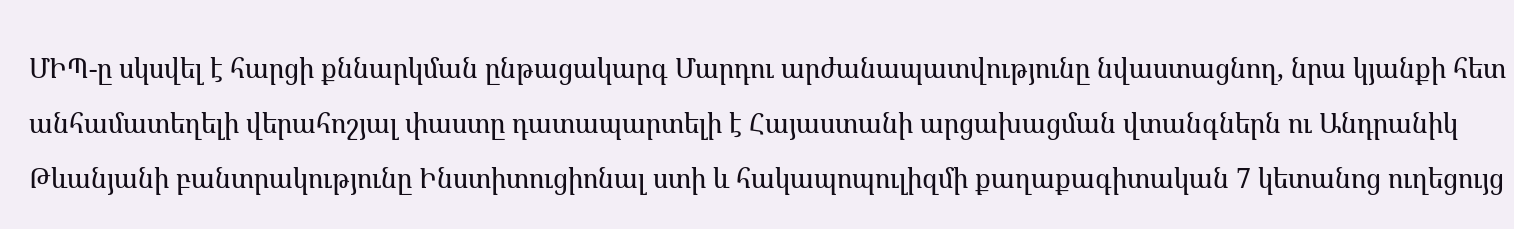ՄԻՊ-ը սկսվել է հարցի քննարկման ընթացակարգ Մարդու արժանապատվությունը նվաստացնող, նրա կյանքի հետ անհամատեղելի վերահոշյալ փաստը դատապարտելի է Հայաստանի արցախացման վտանգներն ու Անդրանիկ Թևանյանի բանտրակությունը Ինստիտուցիոնալ ստի և հակապոպուլիզմի քաղաքագիտական 7 կետանոց ուղեցույց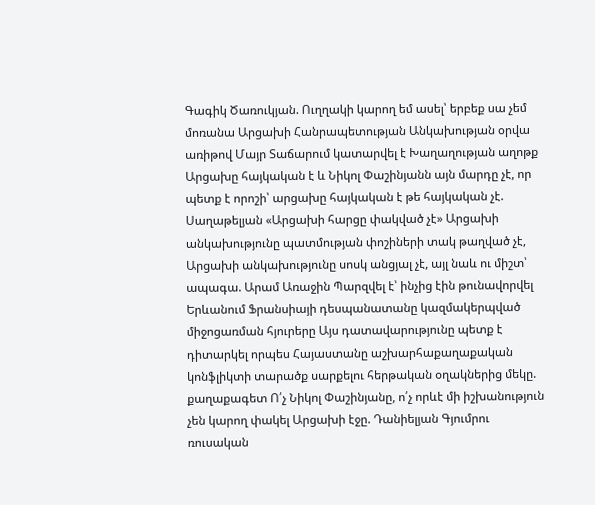Գագիկ Ծառուկյան. Ուղղակի կարող եմ ասել՝ երբեք սա չեմ մոռանա Արցախի Հանրապետության Անկախության օրվա առիթով Մայր Տաճարում կատարվել է Խաղաղության աղոթք Արցախը հայկական է և Նիկոլ Փաշինյանն այն մարդը չէ, որ պետք է որոշի՝ արցախը հայկական է թե հայկական չէ. Սաղաթելյան «Արցախի հարցը փակված չէ» Արցախի անկախությունը պատմության փոշիների տակ թաղված չէ, Արցախի անկախությունը սոսկ անցյալ չէ, այլ նաև ու միշտ՝ ապագա. Արամ Առաջին Պարզվել է՝ ինչից էին թունավորվել Երևանում Ֆրանսիայի դեսպանատանը կազմակերպված միջոցառման հյուրերը Այս դատավարությունը պետք է դիտարկել որպես Հայաստանը աշխարհաքաղաքական կոնֆլիկտի տարածք սարքելու հերթական օղակներից մեկը. քաղաքագետ Ո՛չ Նիկոլ Փաշինյանը, ո՛չ որևէ մի իշխանություն չեն կարող փակել Արցախի էջը. Դանիելյան Գյումրու ռուսական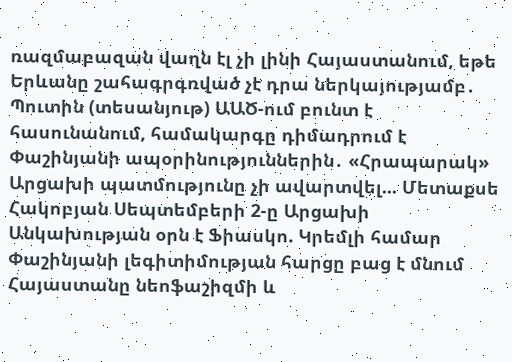ռազմաբազան վաղն էլ չի լինի Հայաստանում, եթե Երևանը շահագրգռված չէ դրա ներկայությամբ․ Պուտին (տեսանյութ) ԱԱԾ-ում բունտ է հասունանում, համակարգը դիմադրում է Փաշինյանի ապօրինություններին․ «Հրապարակ» Արցախի պատմությունը չի ավարտվել... Մետաքսե Հակոբյան Սեպտեմբերի 2-ը Արցախի Անկախության օրն է Ֆիասկո. Կրեմլի համար Փաշինյանի լեգիտիմության հարցը բաց է մնում Հայաստանը նեոֆաշիզմի և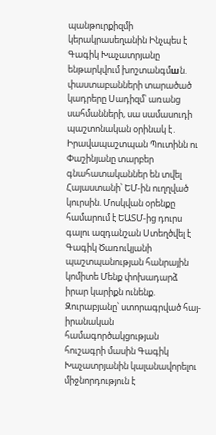պանթուրքիզմի կերակրասեղանին Ինչպես է Գագիկ Խաչատրյանը ենթարկվում խոշտանգմшն. փաստաբանների տարածած կադրերը Սադիզմ՝ առանց սահմանների, սա սամասուդի պաշտոնական օրինակ է․ Իրավապաշտպան Պուտինն ու Փաշինյանը տարբեր գնահատականներ են տվել Հայաստանի՝ ԵՄ-ին ուղղված կուրսին. Մոսկվան օրենքը համարում է ԵԱՏՄ-ից դուրս գալու ազդանշան Ստեղծվել է Գագիկ Ծառուկյանի պաշտպանության հանրային կոմիտե Մենք փոխադարձ իրար կարիքն ունենք. Զուրաբյանը՝ ստորագրված հայ-իրանական համագործակցության հուշագրի մասին Գագիկ Խաչատրյանին կալանավորելու միջնորդություն է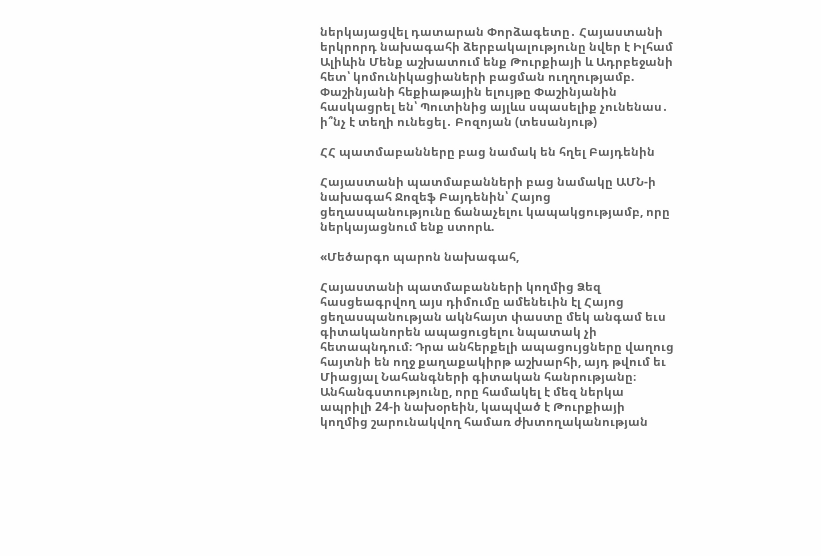ներկայացվել դատարան Փորձագետը․ Հայաստանի երկրորդ նախագահի ձերբակալությունը նվեր է Իլհամ Ալիևին Մենք աշխատում ենք Թուրքիայի և Ադրբեջանի հետ՝ կոմունիկացիաների բացման ուղղությամբ. Փաշինյանի հեքիաթային ելույթը Փաշինյանին հասկացրել են՝ Պուտինից այլևս սպասելիք չունենաս․ ի՞նչ է տեղի ունեցել․ Բոզոյան (տեսանյութ)

ՀՀ պատմաբանները բաց նամակ են հղել Բայդենին

Հայաստանի պատմաբանների բաց նամակը ԱՄՆ-ի նախագահ Ջոզեֆ Բայդենին՝ Հայոց ցեղասպանությունը ճանաչելու կապակցությամբ, որը ներկայացնում ենք ստորև.

«Մեծարգո պարոն նախագահ,

Հայաստանի պատմաբանների կողմից Ձեզ հասցեագրվող այս դիմումը ամենեւին էլ Հայոց ցեղասպանության ակնհայտ փաստը մեկ անգամ եւս գիտականորեն ապացուցելու նպատակ չի հետապնդում։ Դրա անհերքելի ապացույցները վաղուց հայտնի են ողջ քաղաքակիրթ աշխարհի, այդ թվում եւ Միացյալ Նահանգների գիտական հանրությանը։ Անհանգստությունը, որը համակել է մեզ ներկա ապրիլի 24-ի նախօրեին, կապված է Թուրքիայի կողմից շարունակվող համառ ժխտողականության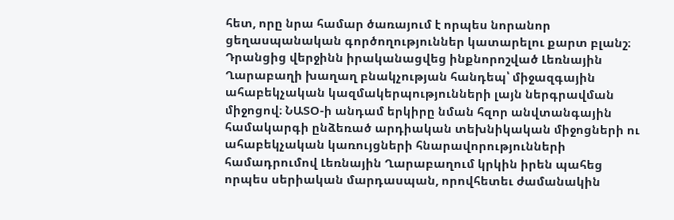հետ, որը նրա համար ծառայում է որպես նորանոր ցեղասպանական գործողություններ կատարելու քարտ բլանշ։ Դրանցից վերջինն իրականացվեց ինքնորոշված Լեռնային Ղարաբաղի խաղաղ բնակչության հանդեպ՝ միջազգային ահաբեկչական կազմակերպությունների լայն ներգրավման միջոցով։ ՆԱՏՕ-ի անդամ երկիրը նման հզոր անվտանգային համակարգի ընձեռած արդիական տեխնիկական միջոցների ու ահաբեկչական կառույցների հնարավորությունների համադրումով Լեռնային Ղարաբաղում կրկին իրեն պահեց որպես սերիական մարդասպան, որովհետեւ ժամանակին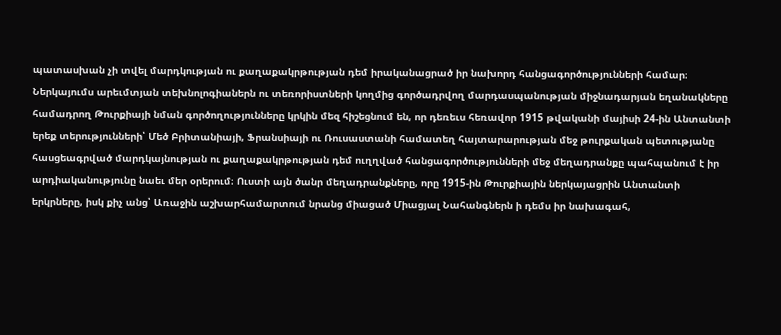պատասխան չի տվել մարդկության ու քաղաքակրթության դեմ իրականացրած իր նախորդ հանցագործությունների համար։ Ներկայումս արեւմտյան տեխնոլոգիաներն ու տեռորիստների կողմից գործադրվող մարդասպանության միջնադարյան եղանակները համադրող Թուրքիայի նման գործողությունները կրկին մեզ հիշեցնում են, որ դեռեւս հեռավոր 1915 թվականի մայիսի 24-ին Անտանտի երեք տերությունների՝ Մեծ Բրիտանիայի, Ֆրանսիայի ու Ռուսաստանի համատեղ հայտարարության մեջ թուրքական պետությանը հասցեագրված մարդկայնության ու քաղաքակրթության դեմ ուղղված հանցագործությունների մեջ մեղադրանքը պահպանում է իր արդիականությունը նաեւ մեր օրերում։ Ուստի այն ծանր մեղադրանքները, որը 1915-ին Թուրքիային ներկայացրին Անտանտի երկրները, իսկ քիչ անց՝ Առաջին աշխարհամարտում նրանց միացած Միացյալ Նահանգներն ի դեմս իր նախագահ,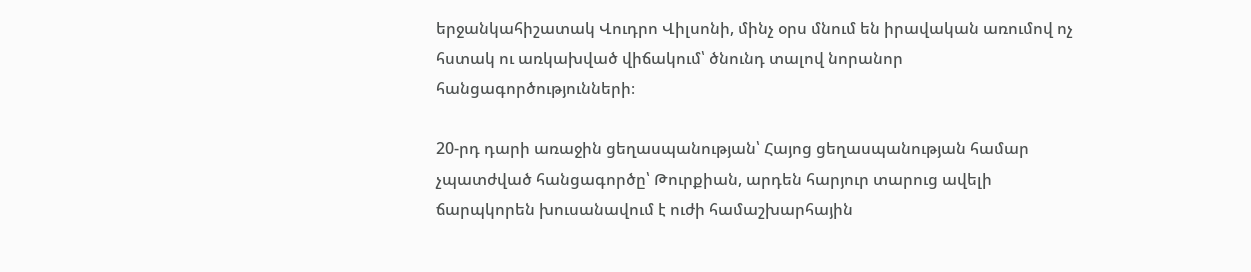երջանկահիշատակ Վուդրո Վիլսոնի, մինչ օրս մնում են իրավական առումով ոչ հստակ ու առկախված վիճակում՝ ծնունդ տալով նորանոր հանցագործությունների։

20-րդ դարի առաջին ցեղասպանության՝ Հայոց ցեղասպանության համար չպատժված հանցագործը՝ Թուրքիան, արդեն հարյուր տարուց ավելի ճարպկորեն խուսանավում է ուժի համաշխարհային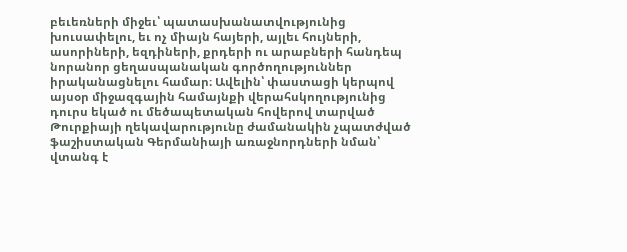բեւեռների միջեւ՝ պատասխանատվությունից խուսափելու, եւ ոչ միայն հայերի, այլեւ հույների, ասորիների, եզդիների, քրդերի ու արաբների հանդեպ նորանոր ցեղասպանական գործողություններ իրականացնելու համար։ Ավելին՝ փաստացի կերպով այսօր միջազգային համայնքի վերահսկողությունից դուրս եկած ու մեծապետական հովերով տարված Թուրքիայի ղեկավարությունը ժամանակին չպատժված ֆաշիստական Գերմանիայի առաջնորդների նման՝ վտանգ է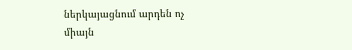ներկայացնում արդեն ոչ միայն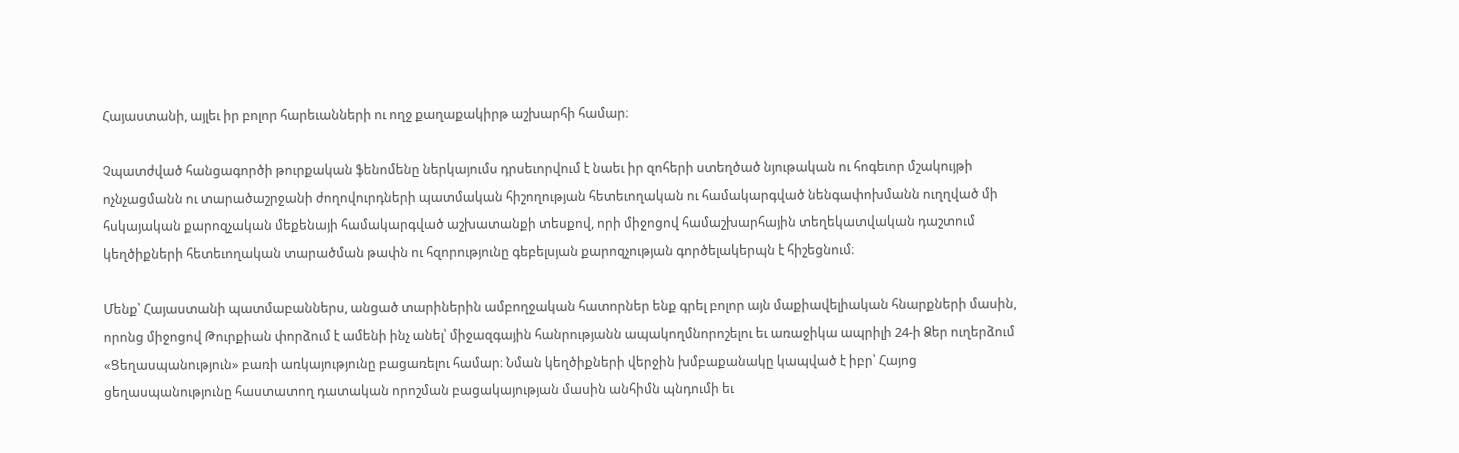Հայաստանի, այլեւ իր բոլոր հարեւանների ու ողջ քաղաքակիրթ աշխարհի համար։

Չպատժված հանցագործի թուրքական ֆենոմենը ներկայումս դրսեւորվում է նաեւ իր զոհերի ստեղծած նյութական ու հոգեւոր մշակույթի ոչնչացմանն ու տարածաշրջանի ժողովուրդների պատմական հիշողության հետեւողական ու համակարգված նենգափոխմանն ուղղված մի հսկայական քարոզչական մեքենայի համակարգված աշխատանքի տեսքով, որի միջոցով համաշխարհային տեղեկատվական դաշտում կեղծիքների հետեւողական տարածման թափն ու հզորությունը գեբելսյան քարոզչության գործելակերպն է հիշեցնում։

Մենք՝ Հայաստանի պատմաբաններս, անցած տարիներին ամբողջական հատորներ ենք գրել բոլոր այն մաքիավելիական հնարքների մասին, որոնց միջոցով Թուրքիան փորձում է ամենի ինչ անել՝ միջազգային հանրությանն ապակողմնորոշելու եւ առաջիկա ապրիլի 24-ի Ձեր ուղերձում «Ցեղասպանություն» բառի առկայությունը բացառելու համար։ Նման կեղծիքների վերջին խմբաքանակը կապված է իբր՝ Հայոց ցեղասպանությունը հաստատող դատական որոշման բացակայության մասին անհիմն պնդումի եւ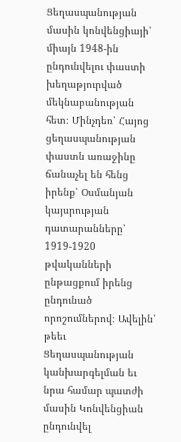Ցեղասպանության մասին կոնվենցիայի՝ միայն 1948-ին ընդունվելու փաստի խեղաթյուրված մեկնաբանության հետ։ Մինչդեռ՝ Հայոց ցեղասպանության փաստն առաջինը ճանաչել են հենց իրենք՝ Օսմանյան կայսրության դատարանները՝ 1919-1920 թվականների ընթացքում իրենց ընդունած որոշումներով։ Ավելին՝ թեեւ Ցեղասպանության կանխարգելման եւ նրա համար պատժի մասին Կոնվենցիան ընդունվել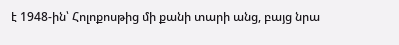է 1948-ին՝ Հոլոքոսթից մի քանի տարի անց, բայց նրա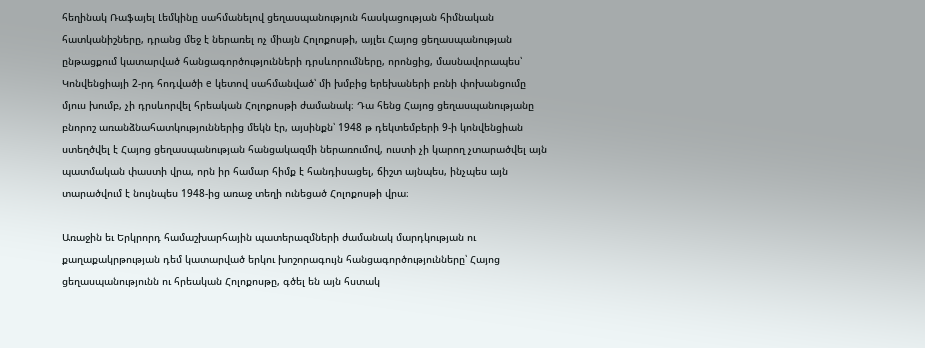հեղինակ Ռաֆայել Լեմկինը սահմանելով ցեղասպանություն հասկացության հիմնական հատկանիշները, դրանց մեջ է ներառել ոչ միայն Հոլոքոսթի, այլեւ Հայոց ցեղասպանության ընթացքում կատարված հանցագործությունների դրսևորումները, որոնցից, մասնավորապես՝ Կոնվենցիայի 2-րդ հոդվածի е կետով սահմանված՝ մի խմբից երեխաների բռնի փոխանցումը մյուս խումբ, չի դրսևորվել հրեական Հոլոքոսթի ժամանակ։ Դա հենց Հայոց ցեղասպանությանը բնորոշ առանձնահատկություններից մեկն էր, այսինքն՝ 1948 թ դեկտեմբերի 9-ի կոնվենցիան ստեղծվել է Հայոց ցեղասպանության հանցակազմի ներառումով, ուստի չի կարող չտարածվել այն պատմական փաստի վրա, որն իր համար հիմք է հանդիսացել, ճիշտ այնպես, ինչպես այն տարածվում է նույնպես 1948-ից առաջ տեղի ունեցած Հոլոքոսթի վրա։

Առաջին եւ Երկրորդ համաշխարհային պատերազմների ժամանակ մարդկության ու քաղաքակրթության դեմ կատարված երկու խոշորագույն հանցագործությունները՝ Հայոց ցեղասպանությունն ու հրեական Հոլոքոսթը, գծել են այն հստակ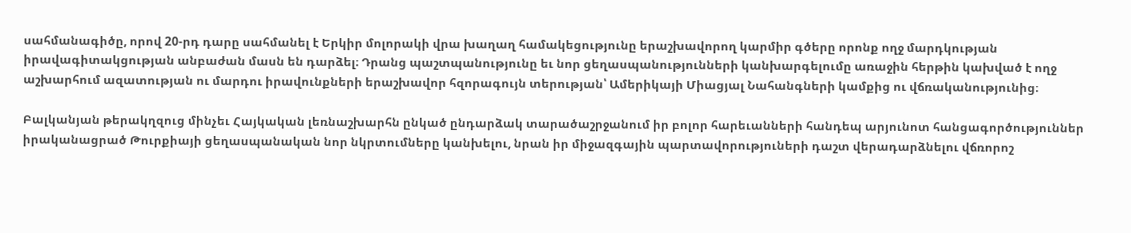սահմանագիծը, որով 20-րդ դարը սահմանել է Երկիր մոլորակի վրա խաղաղ համակեցությունը երաշխավորող կարմիր գծերը որոնք ողջ մարդկության իրավագիտակցության անբաժան մասն են դարձել։ Դրանց պաշտպանությունը եւ նոր ցեղասպանությունների կանխարգելումը առաջին հերթին կախված է ողջ աշխարհում ազատության ու մարդու իրավունքների երաշխավոր հզորագույն տերության՝ Ամերիկայի Միացյալ Նահանգների կամքից ու վճռականությունից։

Բալկանյան թերակղզուց մինչեւ Հայկական լեռնաշխարհն ընկած ընդարձակ տարածաշրջանում իր բոլոր հարեւանների հանդեպ արյունոտ հանցագործություններ իրականացրած Թուրքիայի ցեղասպանական նոր նկրտումները կանխելու, նրան իր միջազգային պարտավորություների դաշտ վերադարձնելու վճռորոշ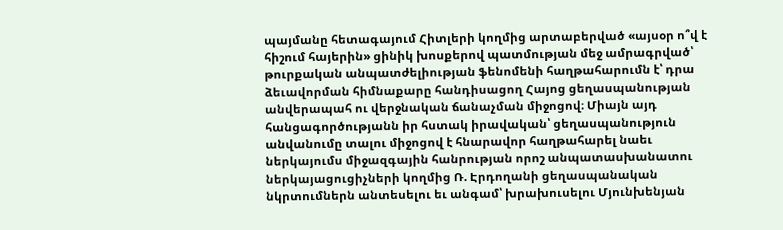պայմանը հետագայում Հիտլերի կողմից արտաբերված «այսօր ո՞վ է հիշում հայերին» ցինիկ խոսքերով պատմության մեջ ամրագրված՝ թուրքական անպատժելիության ֆենոմենի հաղթահարումն է՝ դրա ձեւավորման հիմնաքարը հանդիսացող Հայոց ցեղասպանության անվերապահ ու վերջնական ճանաչման միջոցով։ Միայն այդ հանցագործությանն իր հստակ իրավական՝ ցեղասպանություն անվանումը տալու միջոցով է հնարավոր հաղթահարել նաեւ ներկայումս միջազգային հանրության որոշ անպատասխանատու ներկայացուցիչների կողմից Ռ. Էրդողանի ցեղասպանական նկրտումներն անտեսելու եւ անգամ՝ խրախուսելու Մյունխենյան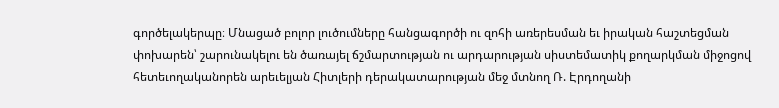գործելակերպը։ Մնացած բոլոր լուծումները հանցագործի ու զոհի առերեսման եւ իրական հաշտեցման փոխարեն՝ շարունակելու են ծառայել ճշմարտության ու արդարության սիստեմատիկ քողարկման միջոցով հետեւողականորեն արեւելյան Հիտլերի դերակատարության մեջ մտնող Ռ. Էրդողանի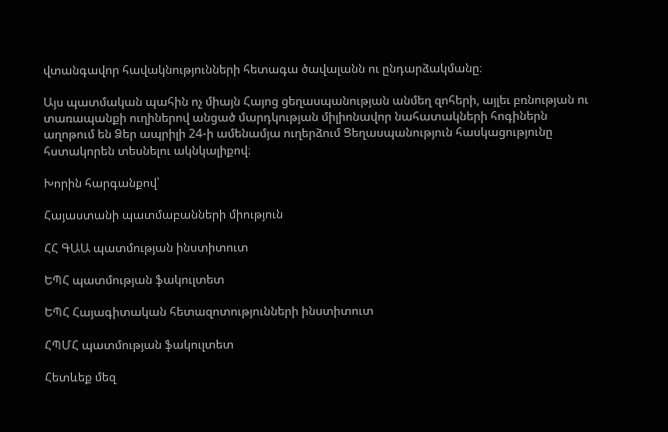վտանգավոր հավակնությունների հետագա ծավալանն ու ընդարձակմանը։

Այս պատմական պահին ոչ միայն Հայոց ցեղասպանության անմեղ զոհերի, այլեւ բռնության ու տառապանքի ուղիներով անցած մարդկության միլիոնավոր նահատակների հոգիներն աղոթում են Ձեր ապրիլի 24-ի ամենամյա ուղերձում Ցեղասպանություն հասկացությունը հստակորեն տեսնելու ակնկալիքով։

Խորին հարգանքով՝

Հայաստանի պատմաբանների միություն

ՀՀ ԳԱԱ պատմության ինստիտուտ

ԵՊՀ պատմության ֆակուլտետ

ԵՊՀ Հայագիտական հետազոտությունների ինստիտուտ

ՀՊՄՀ պատմության ֆակուլտետ

Հետևեք մեզ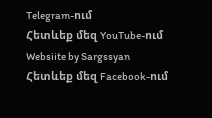Telegram-ում
Հետևեք մեզ YouTube-ում
Websiite by Sargssyan
Հետևեք մեզ Facebook-ում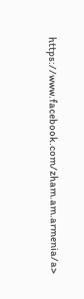https://www.facebook.com/zham.am.armenia/a>